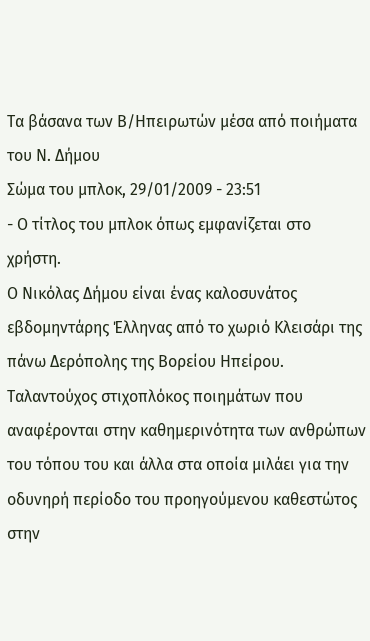Τα βάσανα των Β/Ηπειρωτών μέσα από ποιήματα του Ν. Δήμου
Σώμα του μπλοκ, 29/01/2009 - 23:51
- Ο τίτλος του μπλοκ όπως εμφανίζεται στο χρήστη.
Ο Νικόλας Δήμου είναι ένας καλοσυνάτος εβδομηντάρης Έλληνας από το χωριό Κλεισάρι της πάνω Δερόπολης της Βορείου Ηπείρου.
Ταλαντούχος στιχοπλόκος ποιημάτων που αναφέρονται στην καθημερινότητα των ανθρώπων του τόπου του και άλλα στα οποία μιλάει για την οδυνηρή περίοδο του προηγούμενου καθεστώτος στην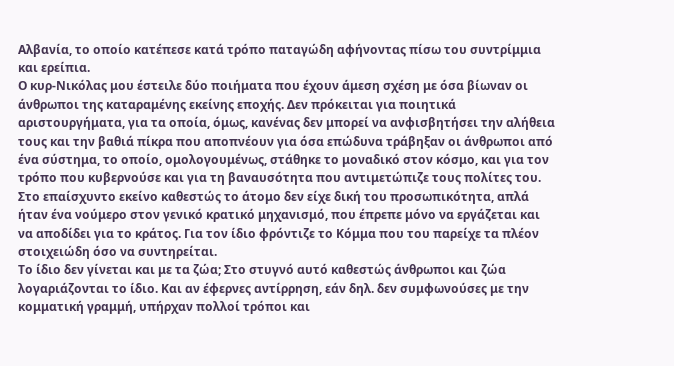Αλβανία, το οποίο κατέπεσε κατά τρόπο παταγώδη αφήνοντας πίσω του συντρίμμια και ερείπια.
Ο κυρ-Νικόλας μου έστειλε δύο ποιήματα που έχουν άμεση σχέση με όσα βίωναν οι άνθρωποι της καταραμένης εκείνης εποχής. Δεν πρόκειται για ποιητικά αριστουργήματα, για τα οποία, όμως, κανένας δεν μπορεί να ανφισβητήσει την αλήθεια τους και την βαθιά πίκρα που αποπνέουν για όσα επώδυνα τράβηξαν οι άνθρωποι από ένα σύστημα, το οποίο, ομολογουμένως, στάθηκε το μοναδικό στον κόσμο, και για τον τρόπο που κυβερνούσε και για τη βαναυσότητα που αντιμετώπιζε τους πολίτες του. Στο επαίσχυντο εκείνο καθεστώς το άτομο δεν είχε δική του προσωπικότητα, απλά ήταν ένα νούμερο στον γενικό κρατικό μηχανισμό, που έπρεπε μόνο να εργάζεται και να αποδίδει για το κράτος. Για τον ίδιο φρόντιζε το Κόμμα που του παρείχε τα πλέον στοιχειώδη όσο να συντηρείται.
Το ίδιο δεν γίνεται και με τα ζώα; Στο στυγνό αυτό καθεστώς άνθρωποι και ζώα λογαριάζονται το ίδιο. Και αν έφερνες αντίρρηση, εάν δηλ. δεν συμφωνούσες με την κομματική γραμμή, υπήρχαν πολλοί τρόποι και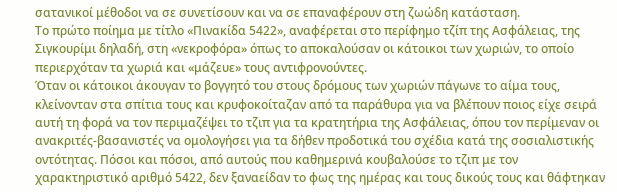σατανικοί μέθοδοι να σε συνετίσουν και να σε επαναφέρουν στη ζωώδη κατάσταση.
Το πρώτο ποίημα με τίτλο «Πινακίδα 5422», αναφέρεται στο περίφημο τζίπ της Ασφάλειας, της Σιγκουρίμι δηλαδή, στη «νεκροφόρα» όπως το αποκαλούσαν οι κάτοικοι των χωριών, το οποίο περιερχόταν τα χωριά και «μάζευε» τους αντιφρονούντες.
Όταν οι κάτοικοι άκουγαν το βογγητό του στους δρόμους των χωριών πάγωνε το αίμα τους, κλείνονταν στα σπίτια τους και κρυφοκοίταζαν από τα παράθυρα για να βλέπουν ποιος είχε σειρά αυτή τη φορά να τον περιμαζέψει το τζιπ για τα κρατητήρια της Ασφάλειας, όπου τον περίμεναν οι ανακριτές-βασανιστές να ομολογήσει για τα δήθεν προδοτικά του σχέδια κατά της σοσιαλιστικής οντότητας. Πόσοι και πόσοι, από αυτούς που καθημερινά κουβαλούσε το τζιπ με τον χαρακτηριστικό αριθμό 5422, δεν ξαναείδαν το φως της ημέρας και τους δικούς τους και θάφτηκαν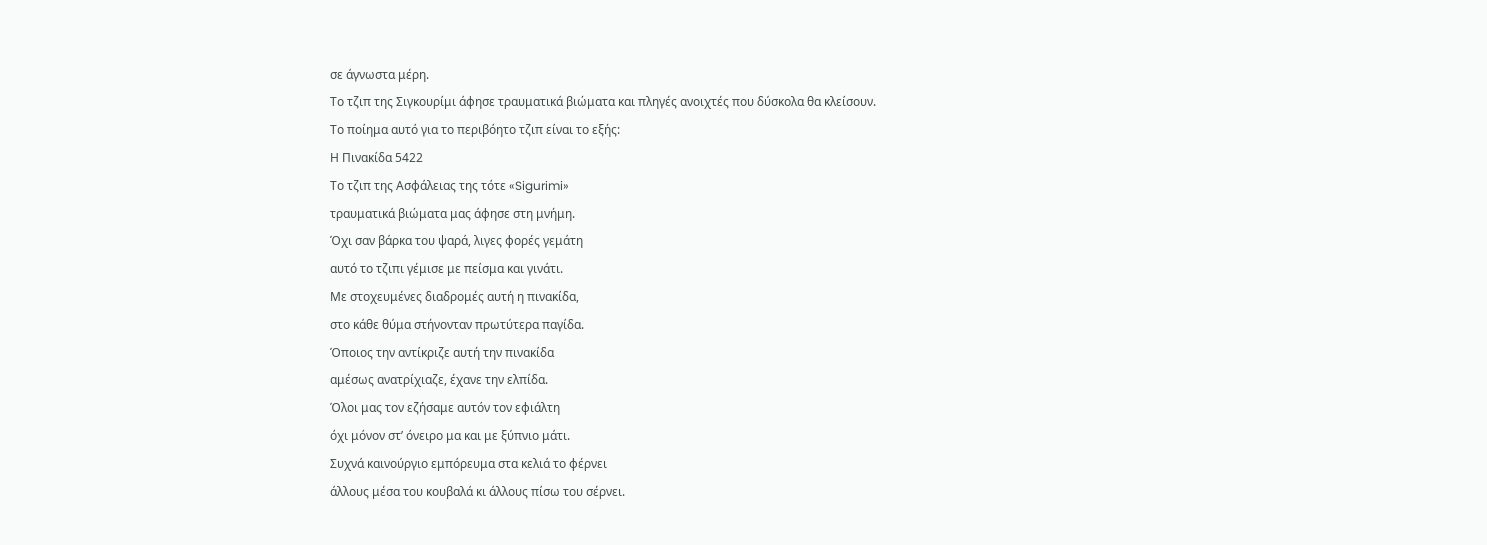σε άγνωστα μέρη.
Το τζιπ της Σιγκουρίμι άφησε τραυματικά βιώματα και πληγές ανοιχτές που δύσκολα θα κλείσουν.
Το ποίημα αυτό για το περιβόητο τζιπ είναι το εξής:
Η Πινακίδα 5422
Το τζιπ της Ασφάλειας της τότε «Sigurimi»
τραυματικά βιώματα μας άφησε στη μνήμη.
Όχι σαν βάρκα του ψαρά, λιγες φορές γεμάτη
αυτό το τζιπι γέμισε με πείσμα και γινάτι.
Με στοχευμένες διαδρομές αυτή η πινακίδα,
στο κάθε θύμα στήνονταν πρωτύτερα παγίδα.
Όποιος την αντίκριζε αυτή την πινακίδα
αμέσως ανατρίχιαζε, έχανε την ελπίδα.
Όλοι μας τον εζήσαμε αυτόν τον εφιάλτη
όχι μόνον στ’ όνειρο μα και με ξύπνιο μάτι.
Συχνά καινούργιο εμπόρευμα στα κελιά το φέρνει
άλλους μέσα του κουβαλά κι άλλους πίσω του σέρνει.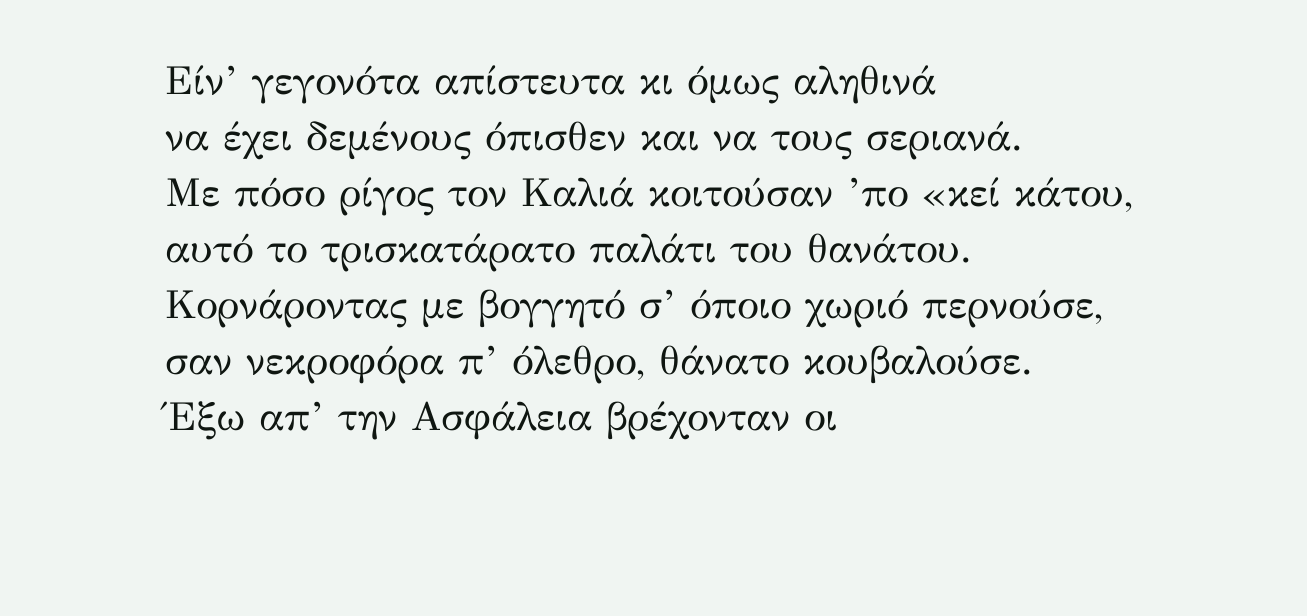Είν’ γεγονότα απίστευτα κι όμως αληθινά
να έχει δεμένους όπισθεν και να τους σεριανά.
Με πόσο ρίγος τον Καλιά κοιτούσαν ’πο «κεί κάτου,
αυτό το τρισκατάρατο παλάτι του θανάτου.
Κορνάροντας με βογγητό σ’ όποιο χωριό περνούσε,
σαν νεκροφόρα π’ όλεθρο, θάνατο κουβαλούσε.
Έξω απ’ την Ασφάλεια βρέχονταν οι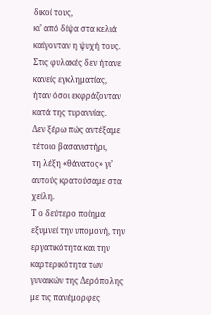δικοί τους,
κι’ από δίψα στα κελιά καίγονταν η ψυχή τους.
Στις φυλακές δεν ήτανε κανείς εγκληματίας,
ήταν όσοι εκφράζονταν κατά της τυραννίας.
Δεν ξέρω πώς αντέξαμε τέτοιο βασανιστήρι,
τη λέξη «θάνατος» γι’ αυτούς κρατούσαμε στα χείλη.
Τ ο δεύτερο ποίημα εξυμνεί την υπομονή, την εργατικότητα και την καρτερικότητα των γυναικών της Δερόπολης με τις πανέμορφες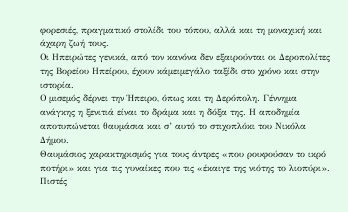φορεσιές, πραγματικό στολίδι του τόπου, αλλά και τη μοναχική και άχαρη ζωή τους.
Οι Ηπειρώτες γενικά, από τον κανόνα δεν εξαιρούνται οι Δεροπολίτες της Βορείου Ηπείρου, έχουν κάμειμεγάλο ταξίδι στο χρόνο και στην ιστορία.
Ο μισεμός δέρνει την Ήπειρο, όπως και τη Δερόπολη. Γέννημα ανάγκης η ξενιτιά είναι το δράμα και η δόξα της. Η αποδημία αποτυπώνεται θαυμάσια και σ’ αυτό το στιχοπλόκι του Νικόλα Δήμου.
Θαυμάσιος χαρακτηρισμός για τους άντρες «που ρουφούσαν το ικρό ποτήρι» και για τις γυναίκες που τις «έκαιγε της νιότης το λιοπύρι».
Πιστές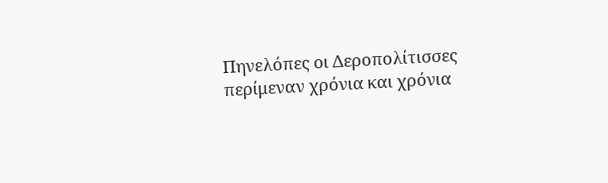Πηνελόπες οι Δεροπολίτισσες περίμεναν χρόνια και χρόνια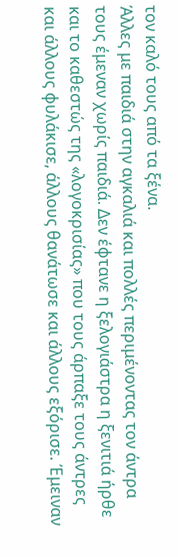τον καλό τους από τα ξένα.
Άλλες με παιδιά στην αγκαλιά και πολλές περιμένοντας τον άντρα τους έμεναν χωρίς παιδιά. Δεν έφτανε η ξελογιάστρα η ξενιτιά ήρθε και το καθεστώς της «λογοκρισίας» που τους άρπαξε τους άντρες και άλλους φυλάκισε, άλλους θανάτωσε και άλλους εξόρισε. Έμειναν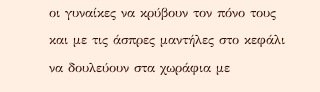οι γυναίκες να κρύβουν τον πόνο τους και με τις άσπρες μαντήλες στο κεφάλι να δουλεύουν στα χωράφια με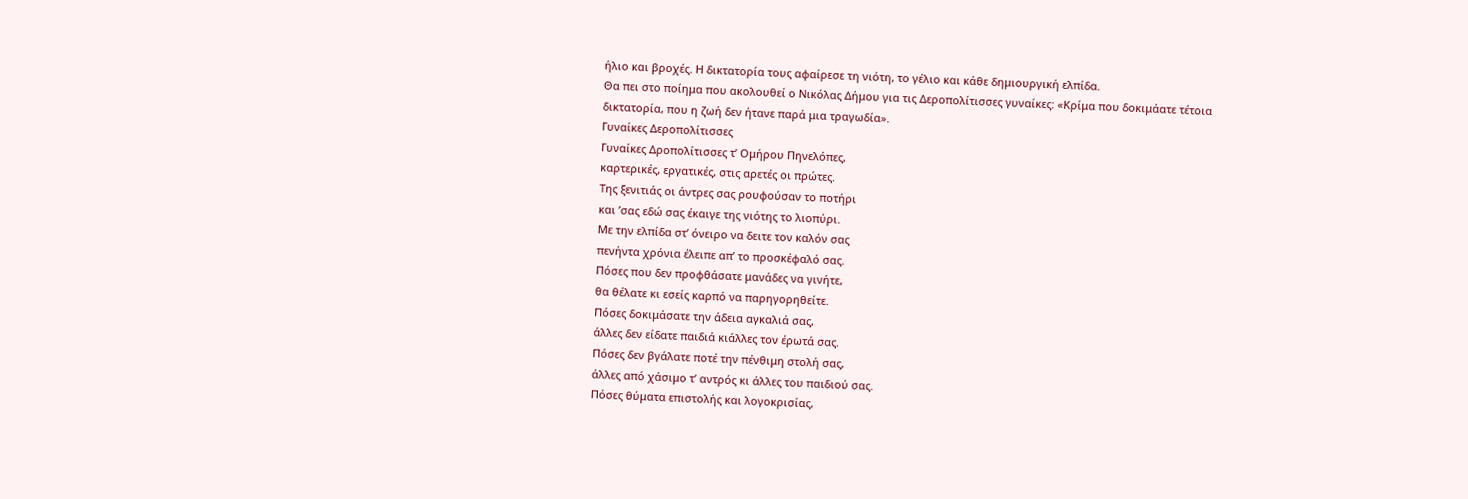ήλιο και βροχές. Η δικτατορία τους αφαίρεσε τη νιότη, το γέλιο και κάθε δημιουργική ελπίδα.
Θα πει στο ποίημα που ακολουθεί ο Νικόλας Δήμου για τις Δεροπολίτισσες γυναίκες: «Κρίμα που δοκιμάατε τέτοια δικτατορία, που η ζωή δεν ήτανε παρά μια τραγωδία».
Γυναίκες Δεροπολίτισσες
Γυναίκες Δροπολίτισσες τ’ Ομήρου Πηνελόπες,
καρτερικές, εργατικές, στις αρετές οι πρώτες.
Της ξενιτιάς οι άντρες σας ρουφούσαν το ποτήρι
και ’σας εδώ σας έκαιγε της νιότης το λιοπύρι.
Με την ελπίδα στ’ όνειρο να δειτε τον καλόν σας
πενήντα χρόνια έλειπε απ’ το προσκέφαλό σας.
Πόσες που δεν προφθάσατε μανάδες να γινήτε,
θα θέλατε κι εσείς καρπό να παρηγορηθείτε.
Πόσες δοκιμάσατε την άδεια αγκαλιά σας,
άλλες δεν είδατε παιδιά κιάλλες τον έρωτά σας.
Πόσες δεν βγάλατε ποτέ την πένθιμη στολή σας,
άλλες από χάσιμο τ’ αντρός κι άλλες του παιδιού σας.
Πόσες θύματα επιστολής και λογοκρισίας,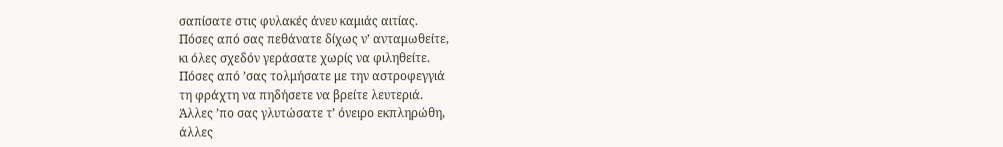σαπίσατε στις φυλακές άνευ καμιάς αιτίας.
Πόσες από σας πεθάνατε δίχως ν’ ανταμωθείτε,
κι όλες σχεδόν γεράσατε χωρίς να φιληθείτε.
Πόσες από ’σας τολμήσατε με την αστροφεγγιά
τη φράχτη να πηδήσετε να βρείτε λευτεριά.
Άλλες ’πο σας γλυτώσατε τ’ όνειρο εκπληρώθη,
άλλες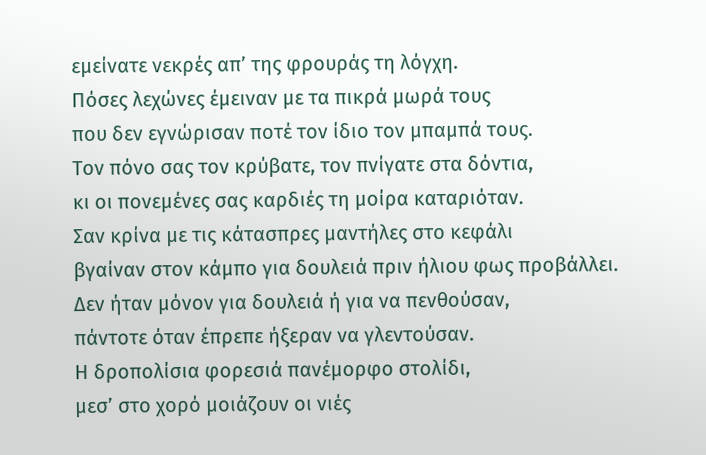εμείνατε νεκρές απ’ της φρουράς τη λόγχη.
Πόσες λεχώνες έμειναν με τα πικρά μωρά τους
που δεν εγνώρισαν ποτέ τον ίδιο τον μπαμπά τους.
Τον πόνο σας τον κρύβατε, τον πνίγατε στα δόντια,
κι οι πονεμένες σας καρδιές τη μοίρα καταριόταν.
Σαν κρίνα με τις κάτασπρες μαντήλες στο κεφάλι
βγαίναν στον κάμπο για δουλειά πριν ήλιου φως προβάλλει.
Δεν ήταν μόνον για δουλειά ή για να πενθούσαν,
πάντοτε όταν έπρεπε ήξεραν να γλεντούσαν.
Η δροπολίσια φορεσιά πανέμορφο στολίδι,
μεσ’ στο χορό μοιάζουν οι νιές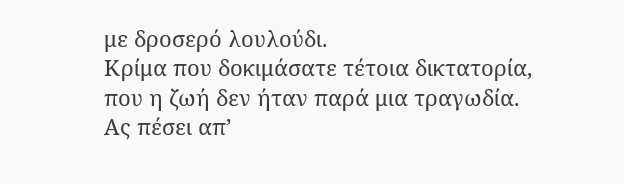με δροσερό λουλούδι.
Κρίμα που δοκιμάσατε τέτοια δικτατορία,
που η ζωή δεν ήταν παρά μια τραγωδία.
Ας πέσει απ’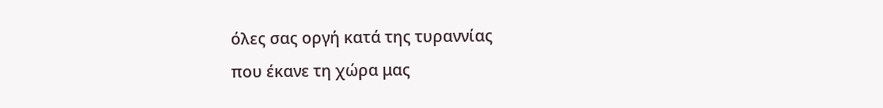όλες σας οργή κατά της τυραννίας
που έκανε τη χώρα μας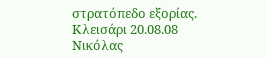στρατόπεδο εξορίας.
Κλεισάρι 20.08.08
Νικόλας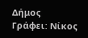Δήμος
Γράφει: Νίκος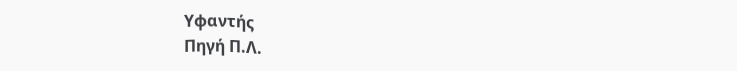Υφαντής
Πηγή Π.Λ.